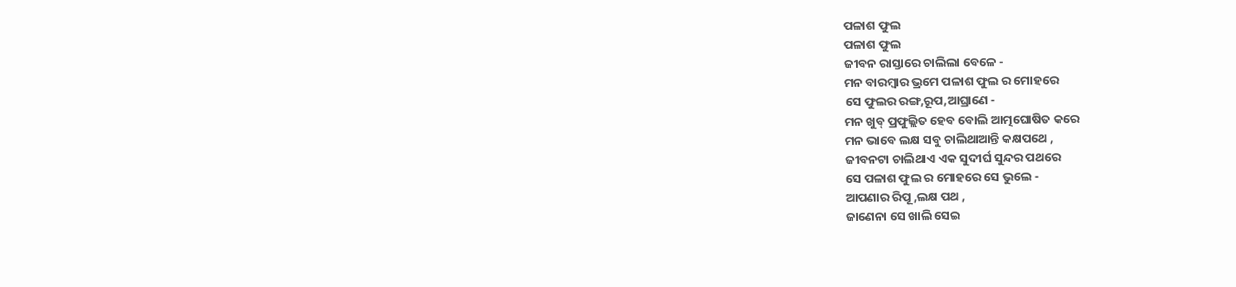ପଳାଶ ଫୁଲ
ପଳାଶ ଫୁଲ
ଜୀବନ ରାସ୍ତାରେ ଚାଲିଲା ବେଳେ -
ମନ ବାରମ୍ବାର ଭ୍ରମେ ପଳାଶ ଫୁଲ ର ମୋହରେ
ସେ ଫୁଲର ରଙ୍ଗ,ରୂପ,ଆଘ୍ରାଣେ -
ମନ ଖୁବ୍ ପ୍ରଫୁଲ୍ଲିତ ହେବ ବୋଲି ଆତ୍ମଘୋଷିତ କରେ
ମନ ଭାବେ ଲକ୍ଷ ସବୁ ଚାଲିଥାଆନ୍ତି କକ୍ଷପଥେ ,
ଜୀବନଟା ଚାଲିଥାଏ ଏକ ସୁଦୀର୍ଘ ସୁନ୍ଦର ପଥରେ
ସେ ପଳାଶ ଫୁଲ ର ମୋହରେ ସେ ଭୁଲେ -
ଆପଣାର ରିପୂ ,ଲକ୍ଷ ପଥ ,
ଜାଣେନା ସେ ଖାଲି ସେଇ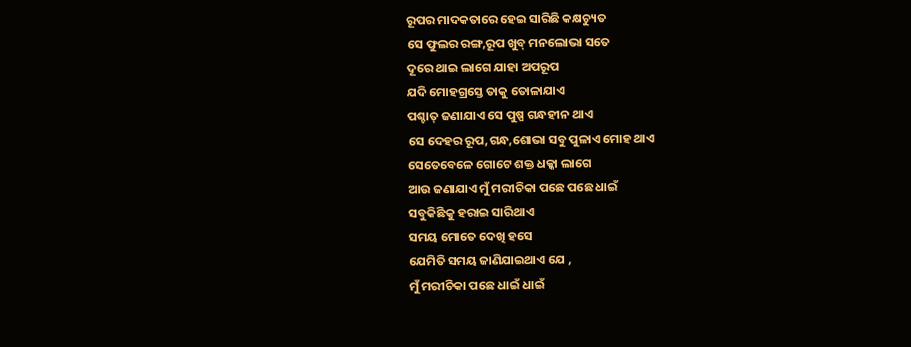ରୂପର ମାଦକତାରେ ହେଇ ସାରିଛି କକ୍ଷଚ୍ୟୁତ
ସେ ଫୁଲର ରଙ୍ଗ,ରୂପ ଖୁବ୍ ମନଲୋଭା ସତେ
ଦୂରେ ଥାଇ ଲାଗେ ଯାହା ଅପରୂପ
ଯଦି ମୋହଗ୍ରସ୍ତେ ତାକୁ ତୋଳାଯାଏ
ପଶ୍ଚାତ୍ ଜଣାଯାଏ ସେ ପୁଷ୍ପ ଗନ୍ଧହୀନ ଥାଏ
ସେ ଦେହର ରୂପ,ଗନ୍ଧ,ଶୋଭା ସବୁ ପୁଳାଏ ମୋହ ଥାଏ
ସେତେବେଳେ ଗୋଟେ ଶକ୍ତ ଧକ୍କା ଲାଗେ
ଆଉ ଜଣାଯାଏ ମୁଁ ମରୀଚିକା ପଛେ ପଛେ ଧାଇଁ
ସବୁକିଛିକୁ ହରାଇ ସାରିଥାଏ
ସମୟ ମୋତେ ଦେଖି ହସେ
ଯେମିତି ସମୟ ଜାଣିଯାଇଥାଏ ଯେ ,
ମୁଁ ମରୀଚିକା ପଛେ ଧାଇଁ ଧାଇଁ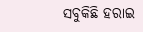ସବୁକିଛି ହରାଇ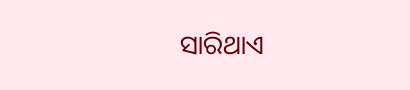ସାରିଥାଏ